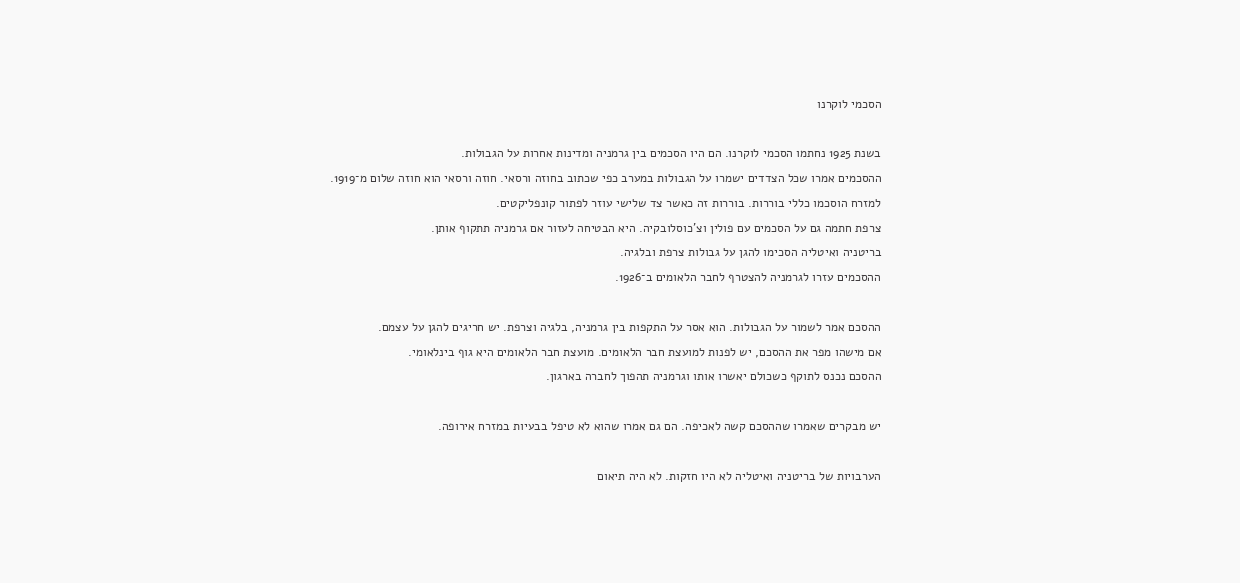הסכמי לוקרנו

בשנת 1925 נחתמו הסכמי לוקרנו. הם היו הסכמים בין גרמניה ומדינות אחרות על הגבולות.
ההסכמים אמרו שכל הצדדים ישמרו על הגבולות במערב כפי שכתוב בחוזה ורסאי. חוזה ורסאי הוא חוזה שלום מ־1919.
למזרח הוסכמו כללי בוררות. בוררות זה כאשר צד שלישי עוזר לפתור קונפליקטים.
צרפת חתמה גם על הסכמים עם פולין וצ'כוסלובקיה. היא הבטיחה לעזור אם גרמניה תתקוף אותן.
בריטניה ואיטליה הסכימו להגן על גבולות צרפת ובלגיה.
ההסכמים עזרו לגרמניה להצטרף לחבר הלאומים ב־1926.

ההסכם אמר לשמור על הגבולות. הוא אסר על התקפות בין גרמניה, בלגיה וצרפת. יש חריגים להגן על עצמם.
אם מישהו מפר את ההסכם, יש לפנות למועצת חבר הלאומים. מועצת חבר הלאומים היא גוף בינלאומי.
ההסכם נכנס לתוקף כשכולם יאשרו אותו וגרמניה תהפוך לחברה בארגון.

יש מבקרים שאמרו שההסכם קשה לאכיפה. הם גם אמרו שהוא לא טיפל בבעיות במזרח אירופה.

הערבויות של בריטניה ואיטליה לא היו חזקות. לא היה תיאום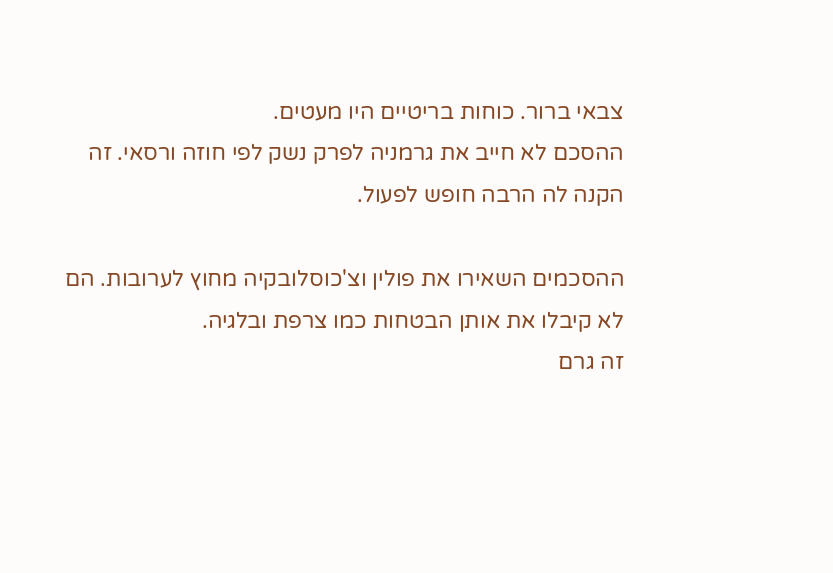צבאי ברור. כוחות בריטיים היו מעטים.
ההסכם לא חייב את גרמניה לפרק נשק לפי חוזה ורסאי. זה הקנה לה הרבה חופש לפעול.

ההסכמים השאירו את פולין וצ'כוסלובקיה מחוץ לערובות. הם לא קיבלו את אותן הבטחות כמו צרפת ובלגיה.
זה גרם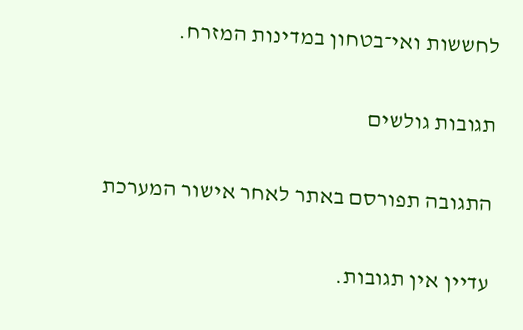לחששות ואי־בטחון במדינות המזרח.

תגובות גולשים

התגובה תפורסם באתר לאחר אישור המערכת

עדיין אין תגובות.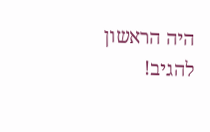היה הראשון להגיב!